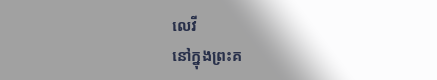លេវី
នៅក្នុងព្រះគ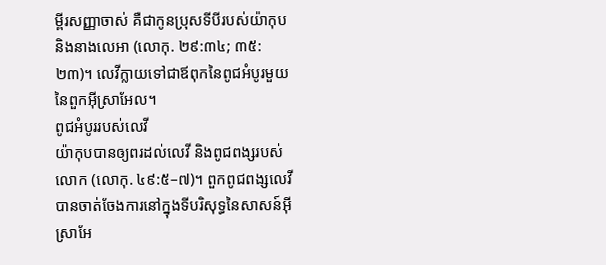ម្ពីរសញ្ញាចាស់ គឺជាកូនប្រុសទីបីរបស់យ៉ាកុប និងនាងលេអា (លោកុ. ២៩:៣៤; ៣៥:២៣)។ លេវីក្លាយទៅជាឪពុកនៃពូជអំបូរមួយនៃពួកអ៊ីស្រាអែល។
ពូជអំបូររបស់លេវី
យ៉ាកុបបានឲ្យពរដល់លេវី និងពូជពង្សរបស់លោក (លោកុ. ៤៩:៥–៧)។ ពួកពូជពង្សលេវីបានចាត់ចែងការនៅក្នុងទីបរិសុទ្ធនៃសាសន៍អ៊ីស្រាអែ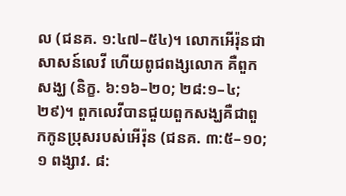ល (ជនគ. ១:៤៧–៥៤)។ លោកអើរ៉ុនជាសាសន៍លេវី ហើយពូជពង្សលោក គឺពួកសង្ឃ (និក្ខ. ៦:១៦–២០; ២៨:១–៤; ២៩)។ ពួកលេវីបានជួយពួកសង្ឃគឺជាពួកកូនប្រុសរបស់អើរ៉ុន (ជនគ. ៣:៥–១០; ១ ពង្សាវ. ៨: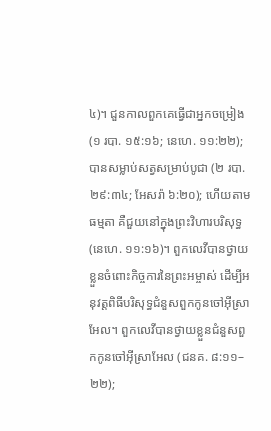៤)។ ជួនកាលពួកគេធ្វើជាអ្នកចម្រៀង (១ របា. ១៥:១៦; នេហេ. ១១:២២); បានសម្លាប់សត្វសម្រាប់បូជា (២ របា. ២៩:៣៤; អែសរ៉ា ៦:២០); ហើយតាមធម្មតា គឺជួយនៅក្នុងព្រះវិហារបរិសុទ្ធ (នេហេ. ១១:១៦)។ ពួកលេវីបានថ្វាយខ្លួនចំពោះកិច្ចការនៃព្រះអម្ចាស់ ដើម្បីអនុវត្តពិធីបរិសុទ្ធជំនួសពួកកូនចៅអ៊ីស្រាអែល។ ពួកលេវីបានថ្វាយខ្លួនជំនួសពួកកូនចៅអ៊ីស្រាអែល (ជនគ. ៨:១១–២២);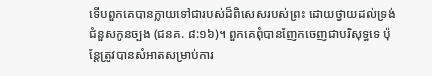ទើបពួកគេបានក្លាយទៅជារបស់ដ៏ពិសេសរបស់ព្រះ ដោយថ្វាយដល់ទ្រង់ជំនួសកូនច្បង (ជនគ. ៨:១៦)។ ពួកគេពុំបានញែកចេញជាបរិសុទ្ធទេ ប៉ុន្តែត្រូវបានសំអាតសម្រាប់ការ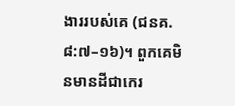ងាររបស់គេ (ជនគ. ៨:៧–១៦)។ ពួកគេមិនមានដីជាកេរ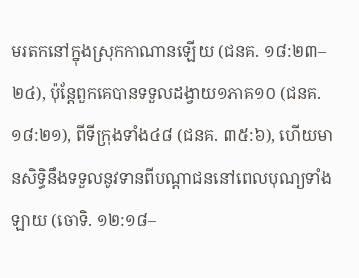មរតកនៅក្នុងស្រុកកាណានឡើយ (ជនគ. ១៨:២៣–២៤), ប៉ុន្តែពួកគេបានទទួលដង្វាយ១ភាគ១០ (ជនគ. ១៨:២១), ពីទីក្រុងទាំង៤៨ (ជនគ. ៣៥:៦), ហើយមានសិទ្ធិនឹងទទួលនូវទានពីបណ្ដាជននៅពេលបុណ្យទាំងឡាយ (ចោទិ. ១២:១៨–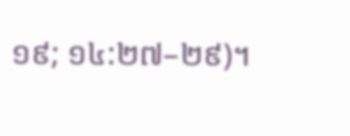១៩; ១៤:២៧–២៩)។